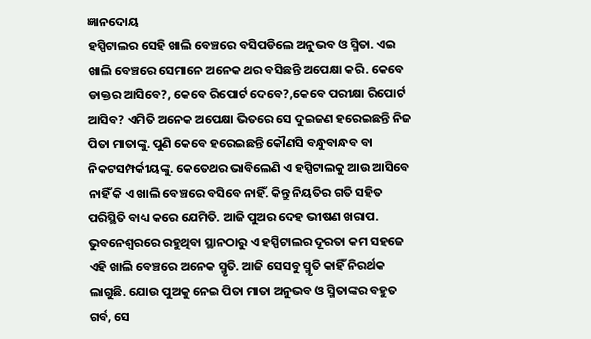ଜ୍ଞାନଦୋୟ
ହସ୍ପିଟାଲର ସେହି ଖାଲି ବେଞ୍ଚରେ ବସିପଡିଲେ ଅନୁଭବ ଓ ସ୍ମିତା. ଏଇ ଖାଲି ବେଞ୍ଚରେ ସେମାନେ ଅନେକ ଥର ବସିଛନ୍ତି ଅପେକ୍ଷା କରି. କେବେ ଡାକ୍ତର ଆସିବେ?, କେବେ ରିପୋର୍ଟ ଦେବେ?,କେବେ ପରୀକ୍ଷା ରିପୋର୍ଟ ଆସିବ? ଏମିତି ଅନେକ ଅପେକ୍ଷା ଭିତରେ ସେ ଦୁଇଜଣ ହରେଇଛନ୍ତି ନିଜ ପିତା ମାତାଙ୍କୁ. ପୁଣି କେବେ ହରେଇଛନ୍ତି କୌଣସି ବନ୍ଧୁବାନ୍ଧବ ବା ନିକଟସମ୍ପର୍କୀୟଙ୍କୁ. କେତେଥର ଭାବିଲେଣି ଏ ହସ୍ପିଟାଲକୁ ଆଉ ଆସିବେ ନାହିଁ କି ଏ ଖାଲି ବେଞ୍ଚରେ ବସିବେ ନାହିଁ. କିନ୍ତୁ ନିୟତିର ଗତି ସହିତ ପରିସ୍ଥିତି ବାଧ୍ୟ କରେ ଯେମିତି. ଆଜି ପୁଅର ଦେହ ଭୀଷଣ ଖରାପ. ଭୁବନେଶ୍ୱରରେ ରହୁଥିବା ସ୍ଥାନଠାରୁ ଏ ହସ୍ପିଟାଲର ଦୂରତା କମ ସହଜେ ଏହି ଖାଲି ବେଞ୍ଚରେ ଅନେକ ସ୍ମୃତି. ଆଜି ସେସବୁ ସ୍ମୃତି କାହିଁ ନିରର୍ଥକ ଲାଗୁଛି. ଯୋଉ ପୁଅକୁ ନେଇ ପିତା ମାତା ଅନୁଭବ ଓ ସ୍ମିତାଙ୍କର ବହୁତ ଗର୍ବ, ସେ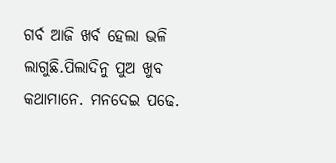ଗର୍ବ ଆଜି ଖର୍ବ ହେଲା ଭଳି ଲାଗୁଛି.ପିଲାଦିନୁ ପୁଅ ଖୁବ କଥାମାନେ. ମନଦେଇ ପଢେ.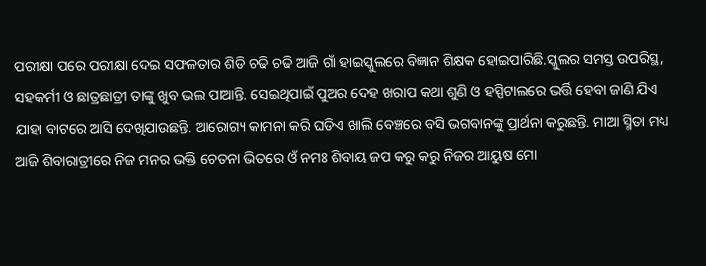ପରୀକ୍ଷା ପରେ ପରୀକ୍ଷା ଦେଇ ସଫଳତାର ଶିଡି ଚଢି ଚଢି ଆଜି ଗାଁ ହାଇସ୍କୁଲରେ ବିଜ୍ଞାନ ଶିକ୍ଷକ ହୋଇପାରିଛି.ସ୍କୁଲର ସମସ୍ତ ଉପରିସ୍ଥ, ସହକର୍ମୀ ଓ ଛାତ୍ରଛାତ୍ରୀ ତାଙ୍କୁ ଖୁବ ଭଲ ପାଆନ୍ତି. ସେଇଥିପାଇଁ ପୁଅର ଦେହ ଖରାପ କଥା ଶୁଣି ଓ ହସ୍ପିଟାଲରେ ଭର୍ତ୍ତି ହେବା ଜାଣି ଯିଏ ଯାହା ବାଟରେ ଆସି ଦେଖିଯାଉଛନ୍ତି. ଆରୋଗ୍ୟ କାମନା କରି ଘଡିଏ ଖାଲି ବେଞ୍ଚରେ ବସି ଭଗବାନଙ୍କୁ ପ୍ରାର୍ଥନା କରୁଛନ୍ତି. ମାଆ ସ୍ମିତା ମଧ୍ୟ ଆଜି ଶିବାରାତ୍ରୀରେ ନିଜ ମନର ଭକ୍ତି ଚେତନା ଭିତରେ ଓଁ ନମଃ ଶିବାୟ ଜପ କରୁ କରୁ ନିଜର ଆୟୁଷ ମୋ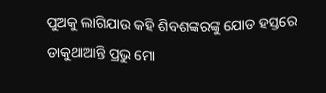ପୁଅକୁ ଲାଗିଯାଉ କହି ଶିବଶଙ୍କରଙ୍କୁ ଯୋଡ ହସ୍ତରେ ଡାକୁଥାଆନ୍ତି ପ୍ରଭୁ ମୋ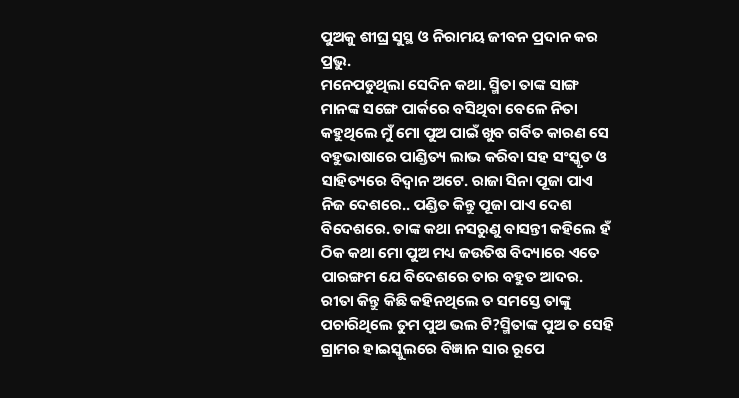ପୁଅକୁ ଶୀଘ୍ର ସୁସ୍ଥ ଓ ନିରାମୟ ଜୀବନ ପ୍ରଦାନ କର ପ୍ରଭୁ.
ମନେପଡୁଥିଲା ସେଦିନ କଥା. ସ୍ମିତା ତାଙ୍କ ସାଙ୍ଗ ମାନଙ୍କ ସଙ୍ଗେ ପାର୍କରେ ବସିଥିବା ବେଳେ ନିତା କହୁଥିଲେ ମୁଁ ମୋ ପୁଅ ପାଇଁ ଖୁବ ଗର୍ବିତ କାରଣ ସେ ବହୁଭାଷାରେ ପାଣ୍ଡିତ୍ୟ ଲାଭ କରିବା ସହ ସଂସ୍କୃତ ଓ ସାହିତ୍ୟରେ ବିଦ୍ୱାନ ଅଟେ. ରାଜା ସିନା ପୂଜା ପାଏ ନିଜ ଦେଶରେ.. ପଣ୍ଡିତ କିନ୍ତୁ ପୂଜା ପାଏ ଦେଶ ବିଦେଶରେ. ତାଙ୍କ କଥା ନସରୁଣୁ ବାସନ୍ତୀ କହିଲେ ହଁ ଠିକ କଥା ମୋ ପୁଅ ମଧ୍ୟ ଜଉତିଷ ବିଦ୍ୟାରେ ଏତେ ପାରଙ୍ଗମ ଯେ ବିଦେଶରେ ତାର ବହୁତ ଆଦର. ରୀତା କିନ୍ତୁ କିଛି କହିନଥିଲେ ତ ସମସ୍ତେ ତାଙ୍କୁ ପଚାରିଥିଲେ ତୁମ ପୁଅ ଭଲ ଟି?ସ୍ମିତାଙ୍କ ପୁଅ ତ ସେହି ଗ୍ରାମର ହାଇସ୍କୁଲରେ ବିଜ୍ଞାନ ସାର ରୂପେ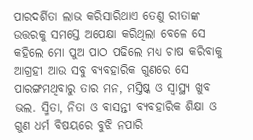ପାରଦର୍ଶିତା ଲାଭ କରିସାରିଥାଏ ତେଣୁ ରୀତାଙ୍କ ଉତ୍ତରକୁ ସମସ୍ତେ ଅପେକ୍ଷା କରିଥିଲା ବେଳେ ସେ କହିଲେ ମୋ ପୁଅ ପାଠ ପଢିଲେ ମଧ୍ୟ ଚାଷ କରିବାକୁ ଆଗ୍ରହୀ ଆଉ ସବୁ ବ୍ୟବହାରିକ ଗୁଣରେ ସେ ପାରଙ୍ଗମଥିବାରୁ ତାର ମନ, ମସ୍ତିଷ୍କ ଓ ସ୍ୱାସ୍ଥ୍ୟ ଖୁବ ଭଲ. ସ୍ମିତା, ନିତା ଓ ବାସନ୍ତୀ ବ୍ୟବହାରିକ ଶିକ୍ଷା ଓ ଗୁଣ ଧର୍ମ ବିଷୟରେ ବୁଝି ନପାରି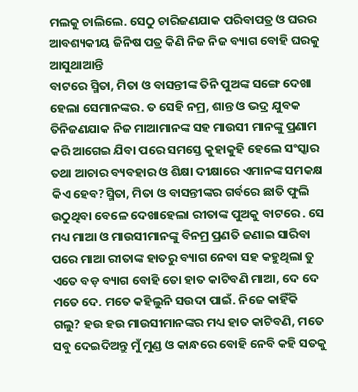ମଲକୁ ଚାଲିଲେ. ସେଠୁ ଚାରିଜଣଯାକ ପରିବାପତ୍ର ଓ ଘରର ଆବଶ୍ୟକୀୟ ଜିନିଷ ପତ୍ର କିଣି ନିଜ ନିଜ ବ୍ୟାଗ ବୋହି ଘରକୁ ଆସୁଥାଆନ୍ତି
ବାଟରେ ସ୍ମିତା, ମିତା ଓ ବାସନ୍ତୀଙ୍କ ତିନି ପୁଅଙ୍କ ସଙ୍ଗେ ଦେଖା ହେଲା ସେମାନଙ୍କର. ତ ସେହି ନମ୍ର, ଶାନ୍ତ ଓ ଭଦ୍ର ଯୁବକ ତିନିଜଣଯାକ ନିଜ ମାଆମାନଙ୍କ ସହ ମାଉସୀ ମାନଙ୍କୁ ପ୍ରଣାମ କରି ଆଗେଇ ଯିବା ପରେ ସମସ୍ତେ କୁହାକୁହି ହେଲେ ସଂସ୍କାର ତଥା ଆଚାର ବ୍ୟବହାର ଓ ଶିକ୍ଷା ଦୀକ୍ଷାରେ ଏମାନଙ୍କ ସମକକ୍ଷ କିଏ ହେବ?ସ୍ମିତା, ମିତା ଓ ବାସନ୍ତୀଙ୍କର ଗର୍ବରେ ଛାତି ଫୁଲି ଉଠୁଥିବା ବେଳେ ଦେଖାହେଲା ରୀତାଙ୍କ ପୁଅକୁ ବାଟରେ . ସେ ମଧ୍ୟ ମାଆ ଓ ମାଉସୀମାନଙ୍କୁ ବିନମ୍ର ପ୍ରଣତି ଜଣାଇ ସାରିବା ପରେ ମାଆ ରୀତାଙ୍କ ହାତରୁ ବ୍ୟାଗ ନେବା ସହ କହୁଥିଲା ତୁ ଏତେ ବଡ଼ ବ୍ୟାଗ ବୋହି ତୋ ହାତ କାଟିବଣି ମାଆ, ଦେ ଦେ ମତେ ଦେ. ମତେ କହିଲୁନି ସଉଦା ପାଇଁ. ନିଜେ କାହିଁକି ଗଲୁ? ହଉ ହଉ ମାଉସୀମାନଙ୍କର ମଧ୍ୟ ହାତ କାଟିବଣି, ମତେ ସବୁ ଦେଇଦିଅନ୍ତୁ ମୁଁ ମୁଣ୍ଡ ଓ କାନ୍ଧରେ ବୋହି ନେବି କହି ସତକୁ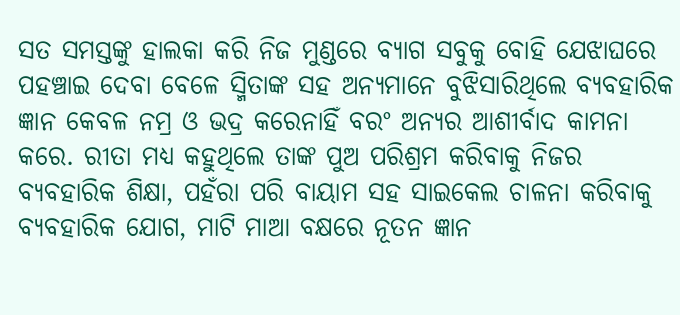ସତ ସମସ୍ତଙ୍କୁ ହାଲକା କରି ନିଜ ମୁଣ୍ଡରେ ବ୍ୟାଗ ସବୁକୁ ବୋହି ଯେଝାଘରେ ପହଞ୍ଚାଇ ଦେବା ବେଳେ ସ୍ମିତାଙ୍କ ସହ ଅନ୍ୟମାନେ ବୁଝିସାରିଥିଲେ ବ୍ୟବହାରିକ ଜ୍ଞାନ କେବଳ ନମ୍ର ଓ ଭଦ୍ର କରେନାହିଁ ବରଂ ଅନ୍ୟର ଆଶୀର୍ବାଦ କାମନା କରେ. ରୀତା ମଧ୍ୟ କହୁଥିଲେ ତାଙ୍କ ପୁଅ ପରିଶ୍ରମ କରିବାକୁ ନିଜର ବ୍ୟବହାରିକ ଶିକ୍ଷା, ପହଁରା ପରି ବାୟାମ ସହ ସାଇକେଲ ଚାଳନା କରିବାକୁ ବ୍ୟବହାରିକ ଯୋଗ, ମାଟି ମାଆ ବକ୍ଷରେ ନୂତନ ଜ୍ଞାନ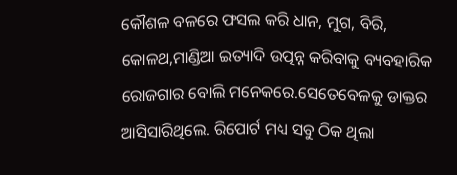କୌଶଳ ବଳରେ ଫସଲ କରି ଧାନ, ମୁଗ, ବିରି, କୋଳଥ,ମାଣ୍ଡିଆ ଇତ୍ୟାଦି ଉତ୍ପନ୍ନ କରିବାକୁ ବ୍ୟବହାରିକ ରୋଜଗାର ବୋଲି ମନେକରେ.ସେତେବେଳକୁ ଡାକ୍ତର ଆସିସାରିଥିଲେ. ରିପୋର୍ଟ ମଧ୍ୟ ସବୁ ଠିକ ଥିଲା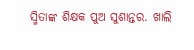ସ୍ମିତାଙ୍କ ଶିକ୍ଷକ ପୁଅ ସୁଶାନ୍ତର. ଖାଲି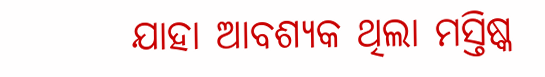ଯାହା ଆବଶ୍ୟକ ଥିଲା ମସ୍ତିଷ୍କ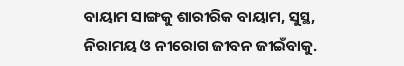ବାୟାମ ସାଙ୍ଗକୁ ଶାରୀରିକ ବାୟାମ, ସୁସ୍ଥ, ନିରାମୟ ଓ ନୀରୋଗ ଜୀବନ ଜୀଇଁବାକୁ.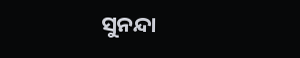ସୁନନ୍ଦା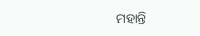ମହାନ୍ତି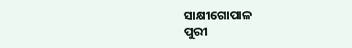ସାକ୍ଷୀଗୋପାଳ
ପୁରୀ